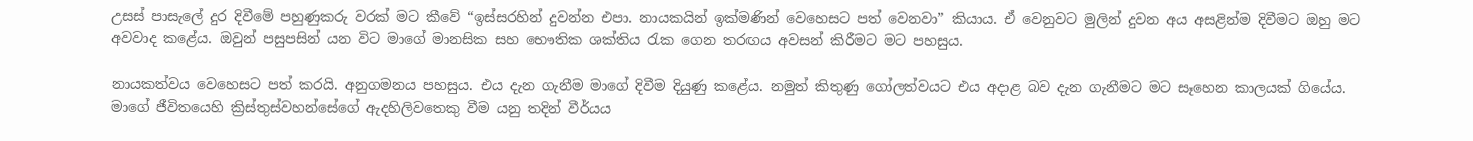උසස් පාසැලේ දුර දිවීමේ පහුණුකරු වරක් මට කීවේ “ඉස්සරහින් දුවන්න එපා. නායකයින් ඉක්මණින් වෙහෙසට පත් වෙනවා” කියාය. ඒ වෙනුවට මුලින් දුවන අය අසළින්ම දිවීමට ඔහු මට අවවාද කළේය. ඔවුන් පසුපසින් යන විට මාගේ මානසික සහ භෞතික ශක්තිය රැක ගෙන තරඟය අවසන් කිරීමට මට පහසුය.

නායකත්වය වෙහෙසට පත් කරයි. අනුගමනය පහසුය. එය දැන ගැනීම මාගේ දිවීම දියුණු කළේය. නමුත් කිතුණු ගෝලත්වයට එය අදාළ බව දැන ගැනීමට මට සෑහෙන කාලයක් ගියේය. මාගේ ජීවිතයෙහි ක්‍රිස්තුස්වහන්සේගේ ඇදහිලිවතෙකු වීම යනු තදින් වීර්යය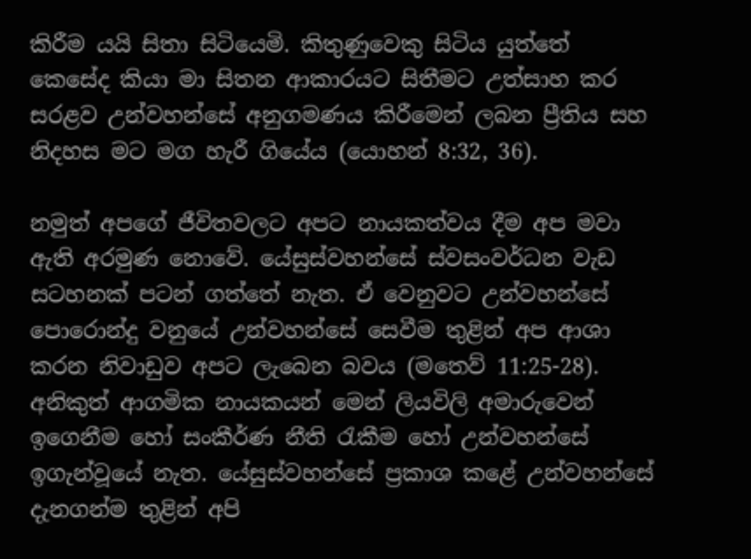කිරීම යයි සිතා සිටියෙමි. කිතුණුවෙකු සිටිය යුත්තේ කෙසේද කියා මා සිතන ආකාරයට සිතීමට උත්සාහ කර සරළව උන්වහන්සේ අනුගමණය කිරීමෙන් ලබන ප්‍රීතිය සහ නිදහස මට මග හැරී ගියේය (යොහන් 8:32, 36).

නමුත් අපගේ ජීවිතවලට අපට නායකත්වය දීම අප මවා ඇති අරමුණ නොවේ. යේසුස්වහන්සේ ස්වසංවර්ධන වැඩ සටහනක් පටන් ගත්තේ නැත. ඒ වෙනුවට උන්වහන්සේ පොරොන්දු වනුයේ උන්වහන්සේ සෙවීම තුළින් අප ආශා කරන නිවාඩුව අපට ලැබෙන බවය (මතෙව් 11:25-28). අනිකුත් ආගමික නායකයන් මෙන් ලියවිලි අමාරුවෙන් ඉගෙනීම හෝ සංකීර්ණ නීති රැකීම හෝ උන්වහන්සේ ඉගැන්වූයේ නැත. යේසුස්වහන්සේ ප්‍රකාශ කළේ උන්වහන්සේ දැනගන්ම තුළින් අපි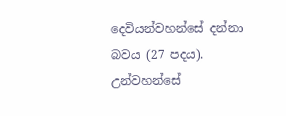දෙවියන්වහන්සේ දන්නා බවය (27 පදය). උන්වහන්සේ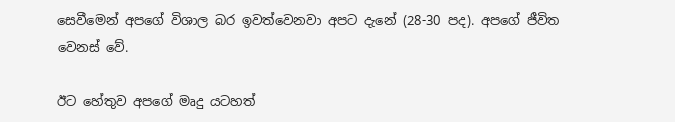සෙවීමෙන් අපගේ විශාල බර ඉවත්වෙනවා අපට දැනේ (28-30 පද). අපගේ ජීවිත වෙනස් වේ.

ඊට හේතුව අපගේ මෘදු යටහත්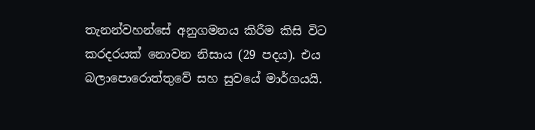තැනන්වහන්සේ අනුගමනය කිරීම කිසි විට කරදරයක් නොවන නිසාය (29 පදය). එය බලාපොරොත්තුවේ සහ සුවයේ මාර්ගයයි.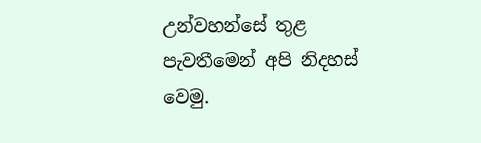උන්වහන්සේ තුළ පැවතීමෙන් අපි නිදහස් වෙමු.